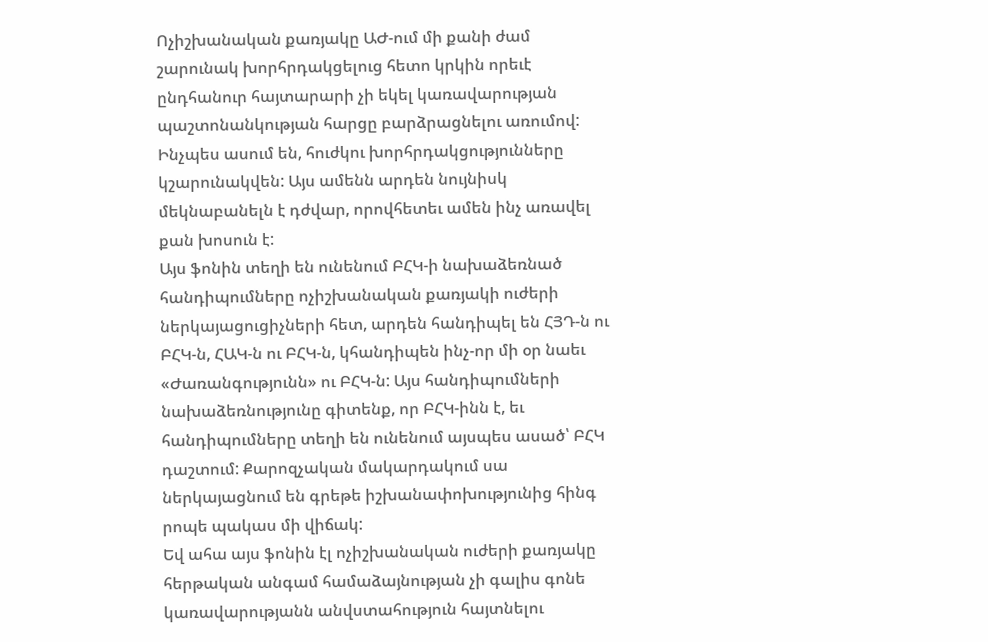Ոչիշխանական քառյակը ԱԺ-ում մի քանի ժամ շարունակ խորհրդակցելուց հետո կրկին որեւէ ընդհանուր հայտարարի չի եկել կառավարության պաշտոնանկության հարցը բարձրացնելու առումով: Ինչպես ասում են, հուժկու խորհրդակցությունները կշարունակվեն: Այս ամենն արդեն նույնիսկ մեկնաբանելն է դժվար, որովհետեւ ամեն ինչ առավել քան խոսուն է:
Այս ֆոնին տեղի են ունենում ԲՀԿ-ի նախաձեռնած հանդիպումները ոչիշխանական քառյակի ուժերի ներկայացուցիչների հետ, արդեն հանդիպել են ՀՅԴ-ն ու ԲՀԿ-ն, ՀԱԿ-ն ու ԲՀԿ-ն, կհանդիպեն ինչ-որ մի օր նաեւ «Ժառանգությունն» ու ԲՀԿ-ն: Այս հանդիպումների նախաձեռնությունը գիտենք, որ ԲՀԿ-ինն է, եւ հանդիպումները տեղի են ունենում այսպես ասած՝ ԲՀԿ դաշտում: Քարոզչական մակարդակում սա ներկայացնում են գրեթե իշխանափոխությունից հինգ րոպե պակաս մի վիճակ:
Եվ ահա այս ֆոնին էլ ոչիշխանական ուժերի քառյակը հերթական անգամ համաձայնության չի գալիս գոնե կառավարությանն անվստահություն հայտնելու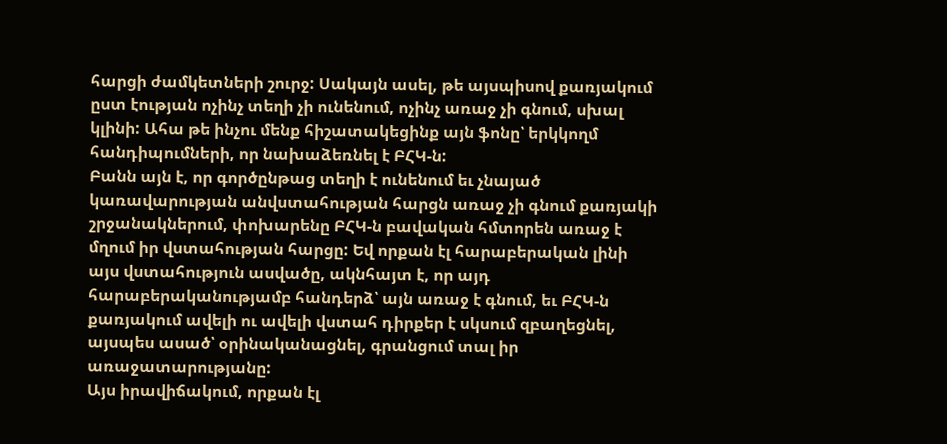հարցի ժամկետների շուրջ: Սակայն ասել, թե այսպիսով քառյակում ըստ էության ոչինչ տեղի չի ունենում, ոչինչ առաջ չի գնում, սխալ կլինի: Ահա թե ինչու մենք հիշատակեցինք այն ֆոնը՝ երկկողմ հանդիպումների, որ նախաձեռնել է ԲՀԿ-ն:
Բանն այն է, որ գործընթաց տեղի է ունենում եւ չնայած կառավարության անվստահության հարցն առաջ չի գնում քառյակի շրջանակներում, փոխարենը ԲՀԿ-ն բավական հմտորեն առաջ է մղում իր վստահության հարցը: Եվ որքան էլ հարաբերական լինի այս վստահություն ասվածը, ակնհայտ է, որ այդ հարաբերականությամբ հանդերձ՝ այն առաջ է գնում, եւ ԲՀԿ-ն քառյակում ավելի ու ավելի վստահ դիրքեր է սկսում զբաղեցնել, այսպես ասած՝ օրինականացնել, գրանցում տալ իր առաջատարությանը:
Այս իրավիճակում, որքան էլ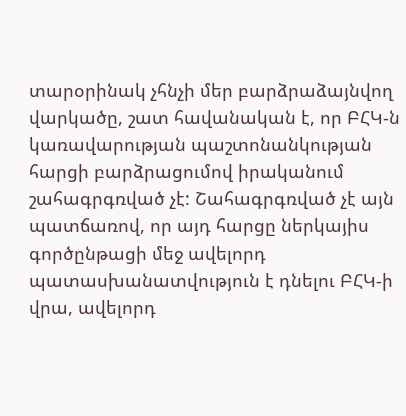տարօրինակ չհնչի մեր բարձրաձայնվող վարկածը, շատ հավանական է, որ ԲՀԿ-ն կառավարության պաշտոնանկության հարցի բարձրացումով իրականում շահագրգռված չէ: Շահագրգռված չէ այն պատճառով, որ այդ հարցը ներկայիս գործընթացի մեջ ավելորդ պատասխանատվություն է դնելու ԲՀԿ-ի վրա, ավելորդ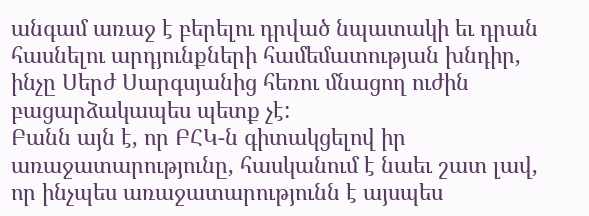անգամ առաջ է բերելու դրված նպատակի եւ դրան հասնելու արդյունքների համեմատության խնդիր, ինչը Սերժ Սարգսյանից հեռու մնացող ուժին բացարձակապես պետք չէ:
Բանն այն է, որ ԲՀԿ-ն գիտակցելով իր առաջատարությունը, հասկանում է նաեւ շատ լավ, որ ինչպես առաջատարությունն է այսպես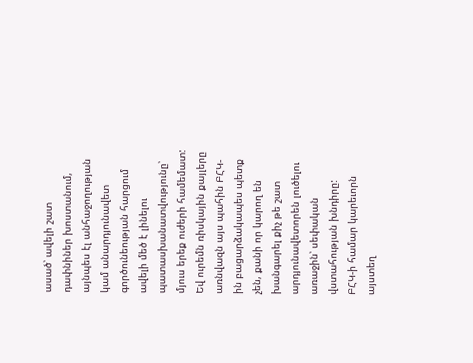ասած՝ ավելի շատ դափնիներ խոստանում, այնպես էլ անհաջողության կամ անարդյունավետ գործունեության հարցում ավելի մեծ է լինելու պատասխանատվությունը՝ մյուս երեք ուժերի համեմատ: Եվ ուրեմն ռիսկային քայլերը առնվազն այս պահին ԲՀԿ-ին բացարձակապես պետք չեն, քանի որ կարող են խանգարել քիչ թե շատ արդյունավետորեն լուծելու առաջին՝ սեփական վստահության խնդիրը:
ԲՀԿ-ի համար կարեւորն այստեղ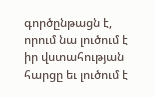գործընթացն է, որում նա լուծում է իր վստահության հարցը եւ լուծում է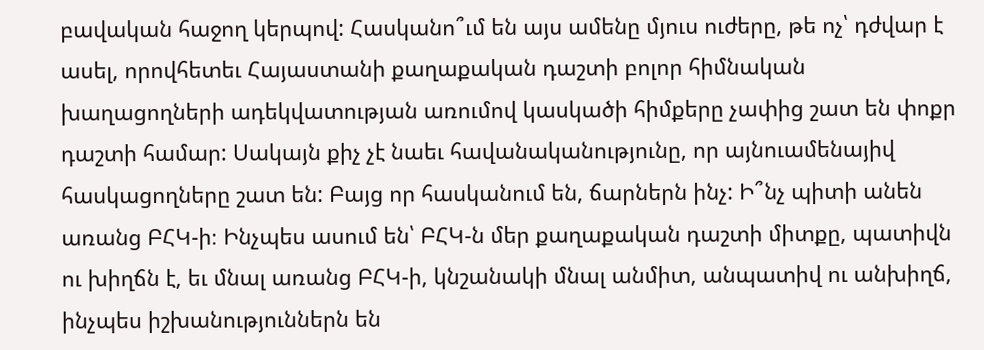բավական հաջող կերպով: Հասկանո՞ւմ են այս ամենը մյուս ուժերը, թե ոչ՝ դժվար է ասել, որովհետեւ Հայաստանի քաղաքական դաշտի բոլոր հիմնական խաղացողների ադեկվատության առումով կասկածի հիմքերը չափից շատ են փոքր դաշտի համար: Սակայն քիչ չէ նաեւ հավանականությունը, որ այնուամենայիվ հասկացողները շատ են: Բայց որ հասկանում են, ճարներն ինչ: Ի՞նչ պիտի անեն առանց ԲՀԿ-ի։ Ինչպես ասում են՝ ԲՀԿ-ն մեր քաղաքական դաշտի միտքը, պատիվն ու խիղճն է, եւ մնալ առանց ԲՀԿ-ի, կնշանակի մնալ անմիտ, անպատիվ ու անխիղճ, ինչպես իշխանություններն են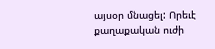այսօր մնացել: Որեւէ քաղաքական ուժի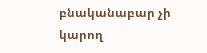բնականաբար չի կարող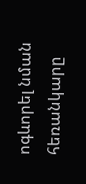ոգևորել նման հեռանկարը